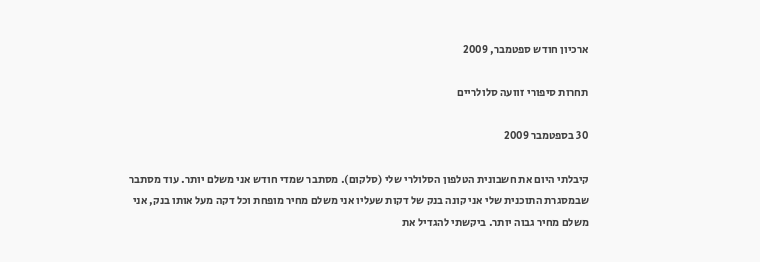ארכיון חודש ספטמבר, 2009

תחרות סיפורי זוועה סלולריים

30 בספטמבר 2009

קיבלתי היום את חשבונית הטלפון הסלולרי שלי (סלקום). מסתבר שמדי חודש אני משלם יותר. עוד מסתבר שבמסגרת התוכנית שלי אני קונה בנק של דקות שעליו אני משלם מחיר מופחת וכל דקה מעל אותו בנק, אני משלם מחיר גבוה יותר. ביקשתי להגדיל את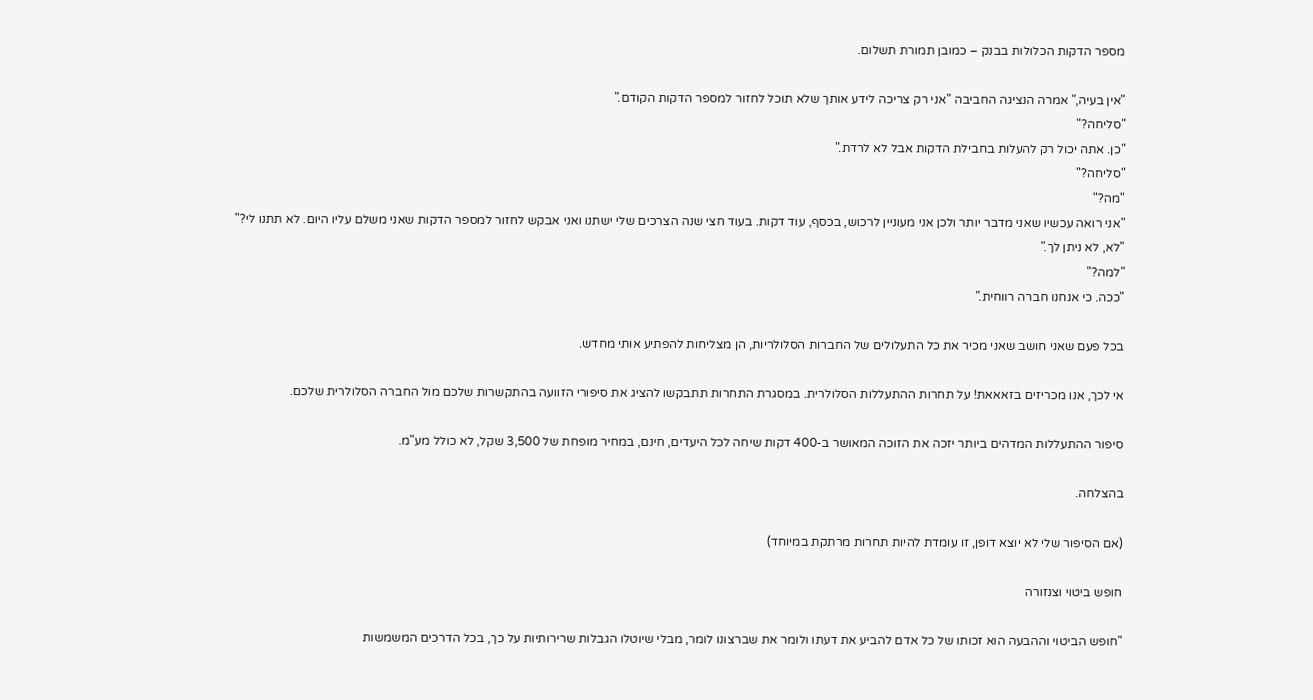מספר הדקות הכלולות בבנק – כמובן תמורת תשלום.

"אין בעיה," אמרה הנציגה החביבה "אני רק צריכה לידע אותך שלא תוכל לחזור למספר הדקות הקודם."
"סליחה?"
"כן. אתה יכול רק להעלות בחבילת הדקות אבל לא לרדת."
"סליחה?"
"מה?"
"אני רואה עכשיו שאני מדבר יותר ולכן אני מעוניין לרכוש, בכסף, עוד דקות. בעוד חצי שנה הצרכים שלי ישתנו ואני אבקש לחזור למספר הדקות שאני משלם עליו היום. לא תתנו לי?"
"לא, לא ניתן לך."
"למה?"
"ככה. כי אנחנו חברה רווחית."

בכל פעם שאני חושב שאני מכיר את כל התעלולים של החברות הסלולריות, הן מצליחות להפתיע אותי מחדש.

אי לכך, אנו מכריזים בזאאאת! על תחרות ההתעללות הסלולרית. במסגרת התחרות תתבקשו להציג את סיפורי הזוועה בהתקשרות שלכם מול החברה הסלולרית שלכם.

סיפור ההתעללות המדהים ביותר יזכה את הזוכה המאושר ב-400 דקות שיחה לכל היעדים, חינם, במחיר מופחת של 3,500 שקל, לא כולל מע"מ.

בהצלחה.

(אם הסיפור שלי לא יוצא דופן, זו עומדת להיות תחרות מרתקת במיוחד)

חופש ביטוי וצנזורה

"חופש הביטוי וההבעה הוא זכותו של כל אדם להביע את דעתו ולומר את שברצונו לומר, מבלי שיוטלו הגבלות שרירותיות על כך, בכל הדרכים המשמשות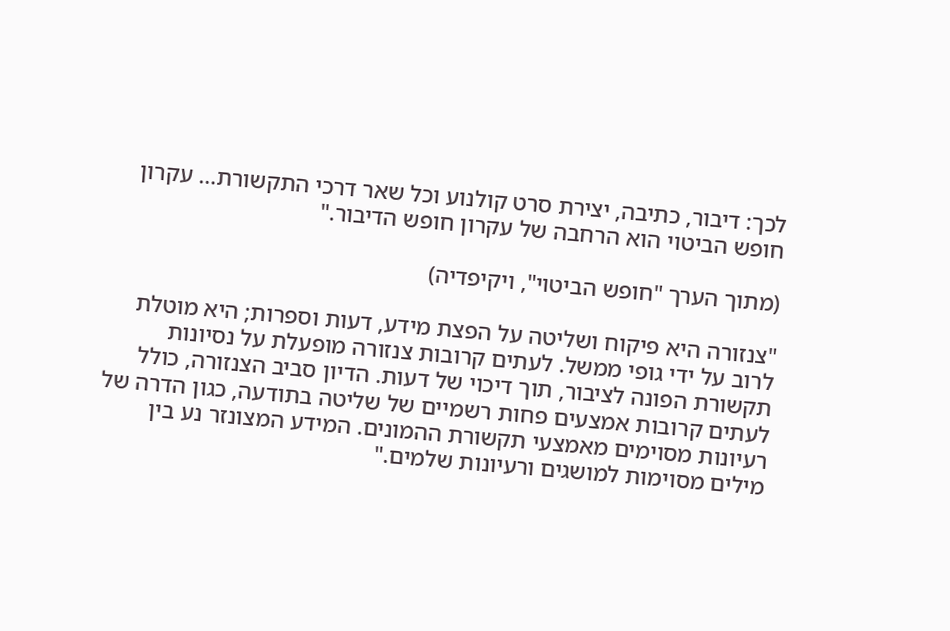לכך: דיבור, כתיבה, יצירת סרט קולנוע וכל שאר דרכי התקשורת… עקרון חופש הביטוי הוא הרחבה של עקרון חופש הדיבור."

(מתוך הערך "חופש הביטוי", ויקיפדיה)

"צנזורה היא פיקוח ושליטה על הפצת מידע, דעות וספרות; היא מוטלת לרוב על ידי גופי ממשל. לעתים קרובות צנזורה מופעלת על נסיונות תקשורת הפונה לציבור, תוך דיכוי של דעות. הדיון סביב הצנזורה, כולל לעתים קרובות אמצעים פחות רשמיים של שליטה בתודעה, כגון הדרה של רעיונות מסוימים מאמצעי תקשורת ההמונים. המידע המצונזר נע בין מילים מסוימות למושגים ורעיונות שלמים."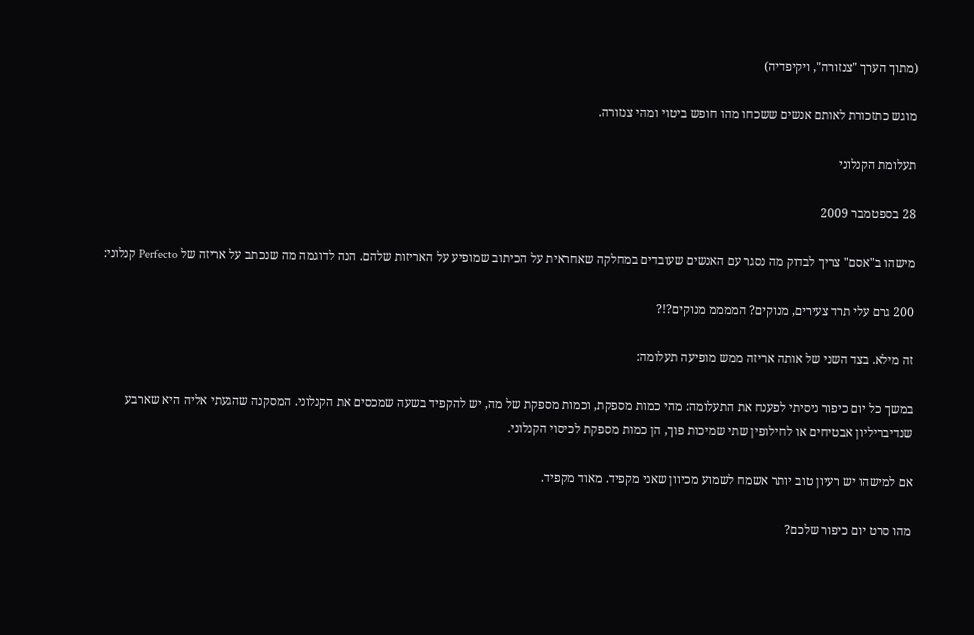(מתוך הערך "צנזורה", ויקיפדיה)

מוגש כתזכורת לאותם אנשים ששכחו מהו חופש ביטוי ומהי צנזורה.

תעלומת הקנלוני

28 בספטמבר 2009

מישהו ב"אסם" צריך לבדוק מה נסגר עם האנשים שעובדים במחלקה שאחראית על הכיתוב שמופיע על האריזות שלהם. הנה לדוגמה מה שנכתב על אריזה של Perfecto קנלוני:

200 גרם עלי תרד צעירים, מנוקים? הממממ מנוקים?!?

זה מילא. בצד השני של אותה אריזה ממש מופיעה תעלומה:

במשך כל יום כיפור ניסיתי לפענח את התעלומה: מהי כמות מספקת, וכמות מספקת של מה, יש להקפיד בשעה שמכסים את הקנלוני. המסקנה שהגעתי אליה היא שארבע שנדיבריליון אבטיחים או לחילופין שתי שמיכות פוך, הן כמות מספקת לכיסוי הקנלוני.

אם למישהו יש רעיון טוב יותר אשמח לשמוע מכיוון שאני מקפיד. מאוד מקפיד.

מהו סרט יום כיפור שלכם?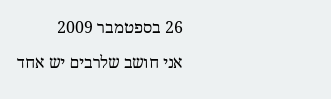26 בספטמבר 2009

אני חושב שלרבים יש אחד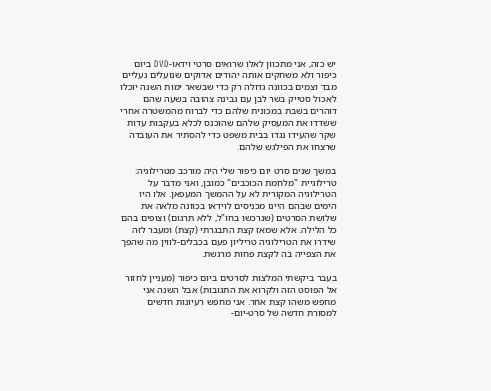יש כזה, אני מתכוון לאלו שרואים סרטי וידאו-DVD ביום כיפור ולא משחקים אותה יהודים אדוקים שנועלים נעליים מבד וצמים בכוונה גדולה רק כדי שבשאר ימות השנה יוכלו לאכול סטייק בשר לבן עם גבינה צהובה בשעה שהם דוהרים בשבת במכונית שלהם כדי לברוח מהמשטרה אחרי ששדדו את המעסיק שלהם שהוכנס לכלא בעקבות עדות שקר שהעידו נגדו בבית משפט כדי להסתיר את העובדה שרצחו את הפילגש שלהם.

במשך שנים סרט יום כיפור שלי היה מורכב מטרילוגיה: טרילוגיית "מלחמת הכוכבים" כמובן, ואני מדבר על הטרילוגיה המקורית לא על ההמשך המעפאן. אלו היו הימים שבהם היינו מכניסים לוידאו בכוונה מלאה את שלושת הסרטים (שנרכשו בחו"ל, ללא תרגום) וצופים בהם כל הלילה. אלא שמאז קצת התבגרתי (קצת) ומעבר לזה שידרו את הטרילוגיה טריליון פעם בכבלים-לווין מה שהפך את הצפייה בה לקצת פחות מרגשת.

בעבר ביקשתי המלצות לסרטים ביום כיפור (מעניין לחזור אל הפוסט הזה ולקרוא את התגובות) אבל השנה אני מחפש משהו קצת אחר. אני מחפש רעיונות חדשים למסורת חדשה של סרט-יום-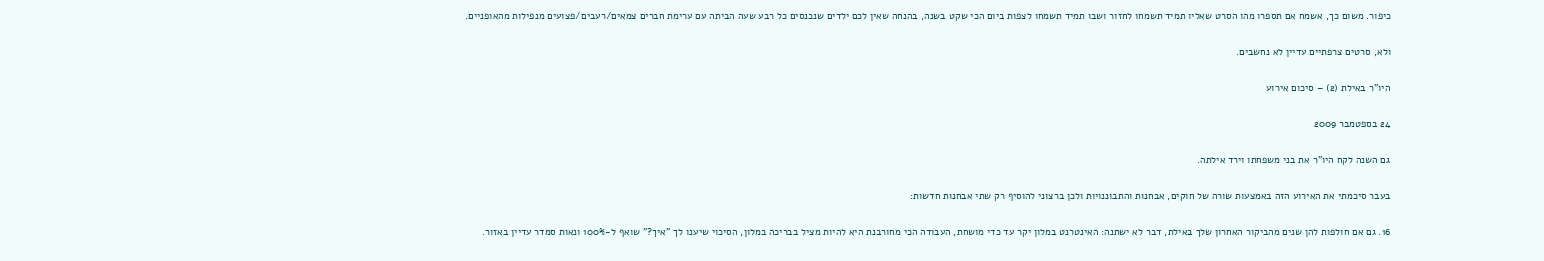כיפור. משום כך, אשמח אם תספרו מהו הסרט שאליו תמיד תשמחו לחזור ושבו תמיד תשמחו לצפות ביום הכי שקט בשנה, בהנחה שאין לכם ילדים שנכנסים כל רבע שעה הביתה עם ערימת חברים צמאים/רעבים/פצועים מנפילות מהאופניים.

ולא, סרטים צרפתיים עדיין לא נחשבים.

היו"ר באילת (2) – סיכום אירוע

24 בספטמבר 2009

גם השנה לקח היו"ר את בני משפחתו וירד אילתה.

בעבר סיכמתי את האירוע הזה באמצעות שורה של חוקים, אבחנות והתבוננויות ולכן ברצוני להוסיף רק שתי אבחנות חדשות:

16. גם אם חולפות להן שנים מהביקור האחרון שלך באילת, דבר לא ישתנה: האינטרנט במלון יקר עד כדי מושחת, העבודה הכי מחורבנת היא להיות מציל בבריכה במלון, הסיכוי שיענו לך "איך?" שואף ל-100% ונאות סמדר עדיין באזור.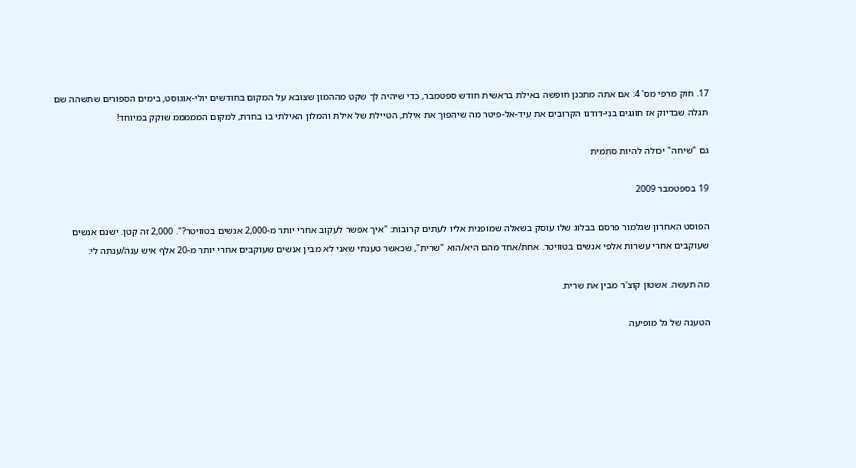17. חוק מרפי מס' 4: אם אתה מתכנן חופשה באילת בראשית חודש ספטמבר, כדי שיהיה לך שקט מההמון שצובא על המקום בחודשים יולי-אוגוסט, בימים הספורים שתשהה שם תגלה שבדיוק אז חוגגים בני-דודנו הקרובים את עיד-אל-פיטר מה שיהפוך את אילת, הטיילת של אילת והמלון האילתי בו בחרת, למקום המממממ שוקק במיוחד!

גם "שיחה" יכולה להיות סתמית

19 בספטמבר 2009

הפוסט האחרון שגלמור פרסם בבלוג שלו עוסק בשאלה שמופנית אליו לעתים קרובות: "איך אפשר לעקוב אחרי יותר מ-2,000 אנשים בטוויטר?". 2,000 זה קטן. ישנם אנשים שעוקבים אחרי עשרות אלפי אנשים בטוויטר. אחת/אחד מהם היא/הוא "שרית", שכאשר טענתי שאני לא מבין אנשים שעוקבים אחרי יותר מ-20 אלף איש ענה/ענתה לי:

מה תעשה. אשטון קוצ'ר מבין את שרית.

הטענה של גל מופיעה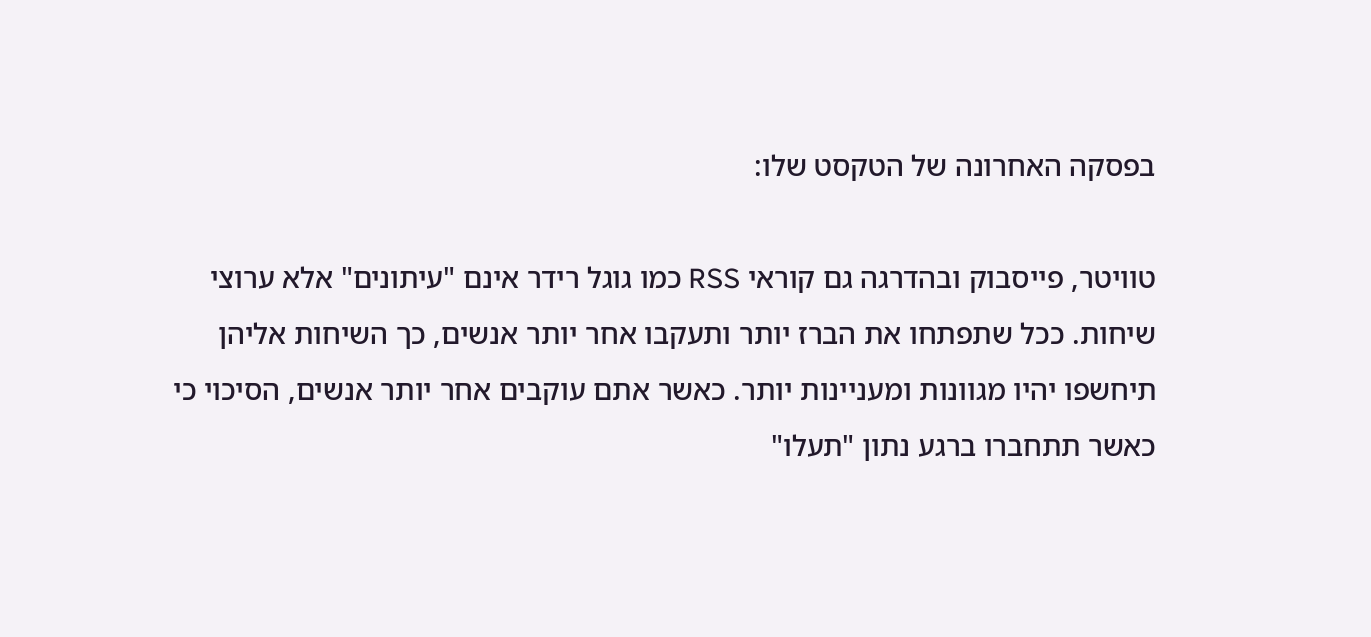בפסקה האחרונה של הטקסט שלו:

טוויטר, פייסבוק ובהדרגה גם קוראי RSS כמו גוגל רידר אינם "עיתונים" אלא ערוצי שיחות. ככל שתפתחו את הברז יותר ותעקבו אחר יותר אנשים, כך השיחות אליהן תיחשפו יהיו מגוונות ומעניינות יותר. כאשר אתם עוקבים אחר יותר אנשים, הסיכוי כי כאשר תתחברו ברגע נתון "תעלו"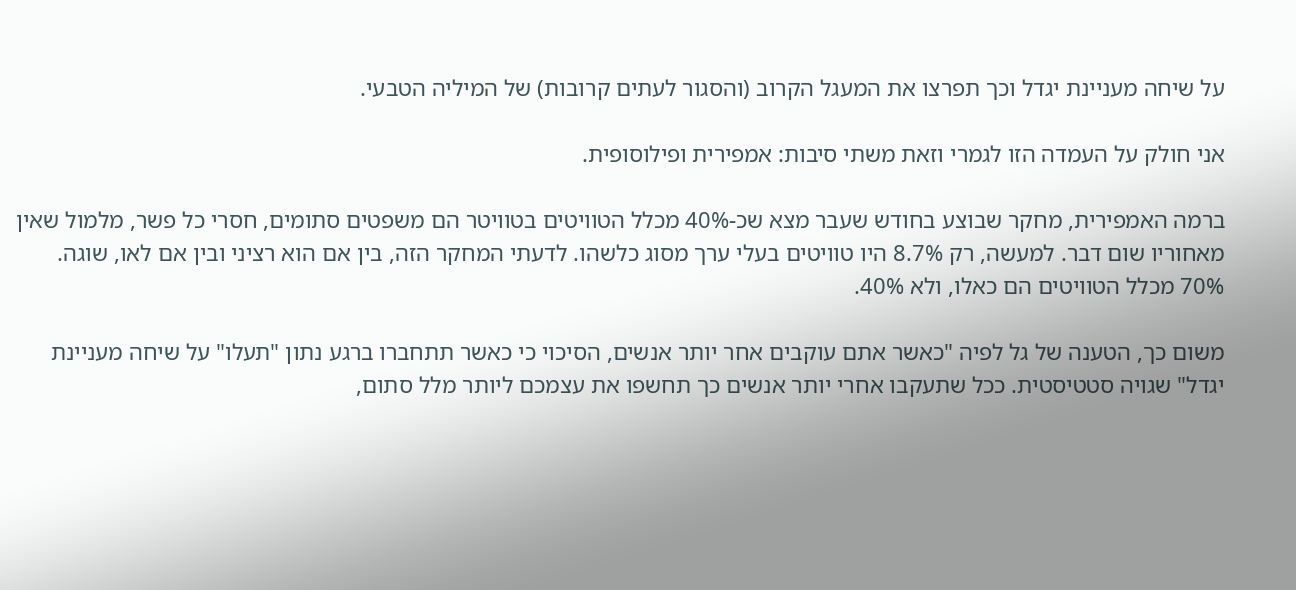על שיחה מעניינת יגדל וכך תפרצו את המעגל הקרוב (והסגור לעתים קרובות) של המיליה הטבעי.

אני חולק על העמדה הזו לגמרי וזאת משתי סיבות: אמפירית ופילוסופית.

ברמה האמפירית, מחקר שבוצע בחודש שעבר מצא שכ-40% מכלל הטוויטים בטוויטר הם משפטים סתומים, חסרי כל פשר, מלמול שאין מאחוריו שום דבר. למעשה, רק 8.7% היו טוויטים בעלי ערך מסוג כלשהו. לדעתי המחקר הזה, בין אם הוא רציני ובין אם לאו, שוגה. 70% מכלל הטוויטים הם כאלו, ולא 40%.

משום כך, הטענה של גל לפיה "כאשר אתם עוקבים אחר יותר אנשים, הסיכוי כי כאשר תתחברו ברגע נתון "תעלו" על שיחה מעניינת יגדל" שגויה סטטיסטית. ככל שתעקבו אחרי יותר אנשים כך תחשפו את עצמכם ליותר מלל סתום,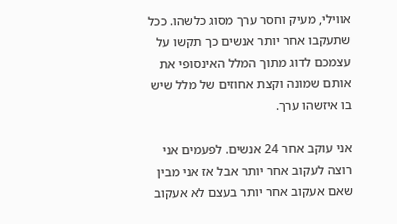אווילי, מעיק וחסר ערך מסוג כלשהו. ככל שתעקבו אחר יותר אנשים כך תקשו על עצמכם לדוג מתוך המלל האינסופי את אותם שמונה וקצת אחוזים של מלל שיש בו איזשהו ערך.

אני עוקב אחר 24 אנשים. לפעמים אני רוצה לעקוב אחר יותר אבל אז אני מבין שאם אעקוב אחר יותר בעצם לא אעקוב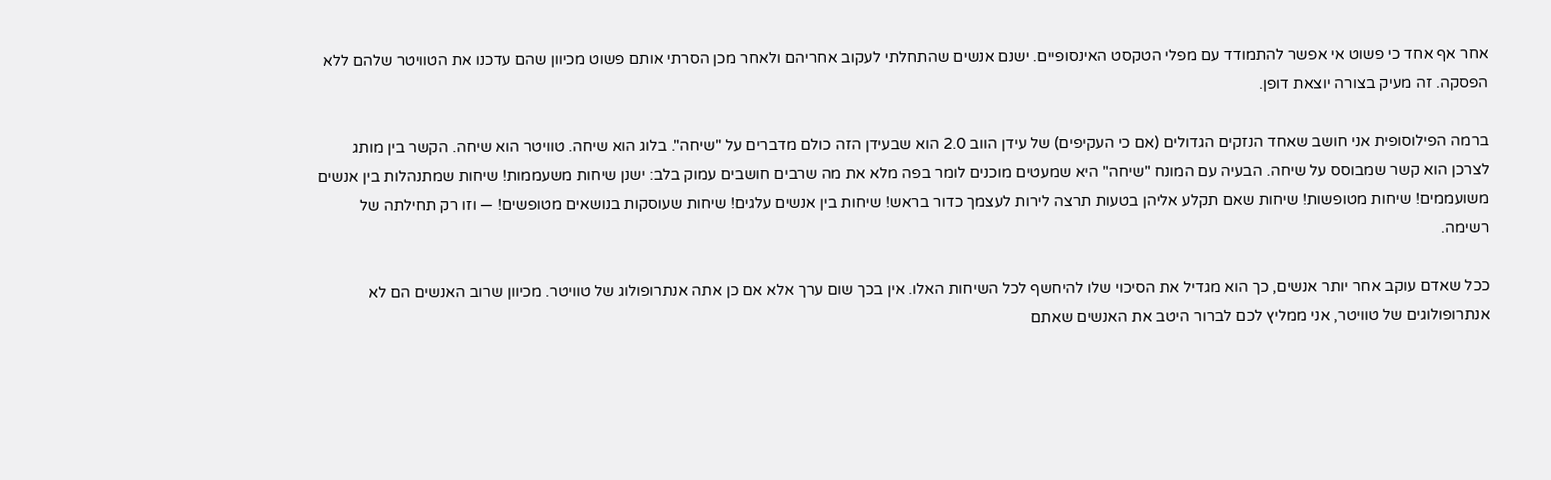אחר אף אחד כי פשוט אי אפשר להתמודד עם מפלי הטקסט האינסופיים. ישנם אנשים שהתחלתי לעקוב אחריהם ולאחר מכן הסרתי אותם פשוט מכיוון שהם עדכנו את הטוויטר שלהם ללא הפסקה. זה מעיק בצורה יוצאת דופן.

ברמה הפילוסופית אני חושב שאחד הנזקים הגדולים (אם כי העקיפים) של עידן הווב 2.0 הוא שבעידן הזה כולם מדברים על "שיחה". בלוג הוא שיחה. טוויטר הוא שיחה. הקשר בין מותג לצרכן הוא קשר שמבוסס על שיחה. הבעיה עם המונח "שיחה" היא שמעטים מוכנים לומר בפה מלא את מה שרבים חושבים עמוק בלב: ישנן שיחות משעממות! שיחות שמתנהלות בין אנשים משועממים! שיחות מטופשות! שיחות שאם תקלע אליהן בטעות תרצה לירות לעצמך כדור בראש! שיחות בין אנשים עלגים! שיחות שעוסקות בנושאים מטופשים! — וזו רק תחילתה של רשימה.

ככל שאדם עוקב אחר יותר אנשים, כך הוא מגדיל את הסיכוי שלו להיחשף לכל השיחות האלו. אין בכך שום ערך אלא אם כן אתה אנתרופולוג של טוויטר. מכיוון שרוב האנשים הם לא אנתרופולוגים של טוויטר, אני ממליץ לכם לברור היטב את האנשים שאתם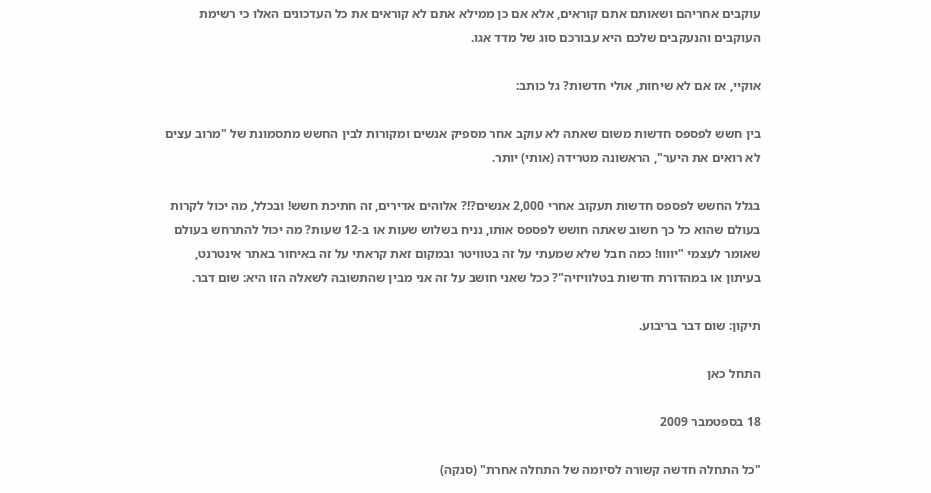עוקבים אחריהם ושאותם אתם קוראים, אלא אם כן ממילא אתם לא קוראים את כל העדכונים האלו כי רשימת העוקבים והנעקבים שלכם היא עבורכם סוג של מדד אגו.

אוקיי, אז אם לא שיחות, אולי חדשות? גל כותב:

בין חשש לפספס חדשות משום שאתה לא עוקב אחר מספיק אנשים ומקורות לבין החשש מתסמונת של "מרוב עצים לא רואים את היער", הראשונה מטרידה (אותי) יותר.

בגלל החשש לפספס חדשות תעקוב אחרי 2,000 אנשים?!? אלוהים אדירים, זה חתיכת חשש! ובכלל, מה יכול לקרות בעולם שהוא כל כך חשוב שאתה חושש לפספס אותו, נניח בשלוש שעות או ב-12 שעות? מה יכול להתרחש בעולם שאומר לעצמי "יוווו! כמה חבל שלא שמעתי על זה בטוויטר ובמקום זאת קראתי על זה באיחור באתר אינטרנט, בעיתון או במהדורת חדשות בטלוויזיה"? ככל שאני חושב על זה אני מבין שהתשובה לשאלה הזו היא: שום דבר.

תיקון: שום דבר בריבוע.

התחל כאן

18 בספטמבר 2009

"כל התחלה חדשה קשורה לסיומה של התחלה אחרת" (סנקה)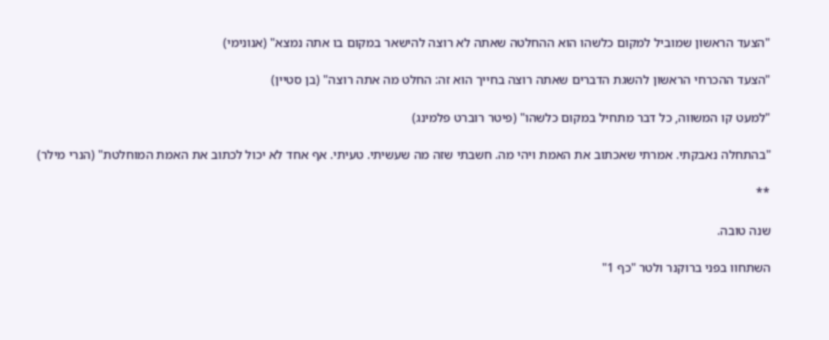"הצעד הראשון שמוביל למקום כלשהו הוא ההחלטה שאתה לא רוצה להישאר במקום בו אתה נמצא" (אנונימי)

"הצעד ההכרחי הראשון להשגת הדברים שאתה רוצה בחייך הוא זה: החלט מה אתה רוצה" (בן סטיין)

"למעט קו המשווה, כל דבר מתחיל במקום כלשהו" (פיטר רוברט פלמינג)

"בהתחלה נאבקתי. אמרתי שאכתוב את האמת ויהי מה. חשבתי שזה מה שעשיתי. טעיתי. אף אחד לא יכול לכתוב את האמת המוחלטת" (הנרי מילר)

**

שנה טובה.

השתחוו בפני ברוקנר ולטר "כף 1"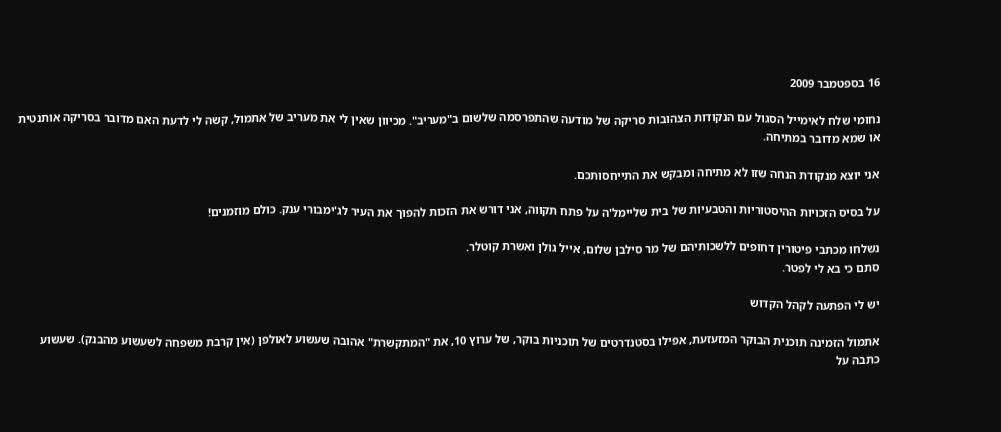16 בספטמבר 2009

נחומי שלח לאימייל הסגול עם הנקודות הצהובות סריקה של מודעה שהתפרסמה שלשום ב"מעריב". מכיוון שאין לי את מעריב של אתמול, קשה לי לדעת האם מדובר בסריקה אותנטית או שמא מדובר במתיחה.

אני יוצא מנקודת הנחה שזו לא מתיחה ומבקש את התייחסותכם.

על בסיס הזכויות ההיסטוריות והטבעיות של בית שליימל'ה על פתח תקווה, אני דורש את הזכות להפוך את העיר לג'ימבורי ענק. כולם מוזמנים!

נשלחו מכתבי פיטורין דחופים ללשכותיהם של מר סילבן שלום, אייל גולן ואשרת קוטלר.
סתם כי בא לי לפטר.

יש לי הפתעה לקהל הקדוש

אתמול הזמינה תוכנית הבוקר המזעזעת, אפילו בסטנדרטים של תוכניות בוקר, של ערוץ 10, את "המתקשרת" אהובה שעשוע לאולפן (אין קרבת משפחה לשעשוע מהבנק). שעשוע כתבה על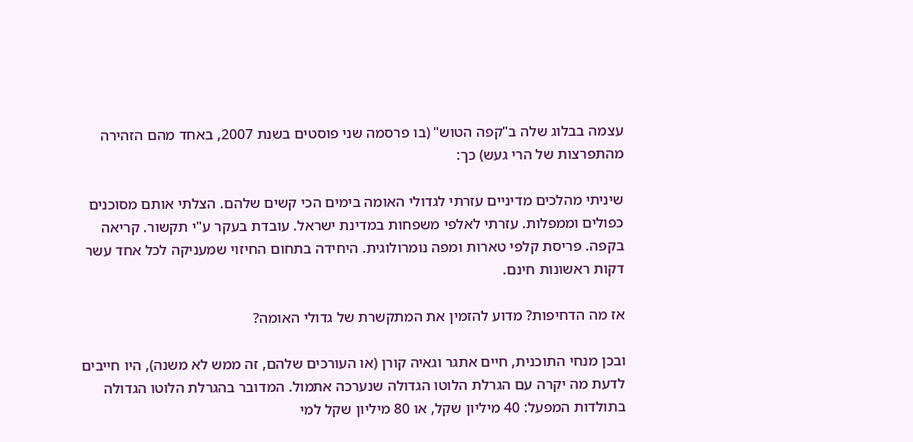עצמה בבלוג שלה ב"קפה הטוש" (בו פרסמה שני פוסטים בשנת 2007, באחד מהם הזהירה מהתפרצות של הרי געש) כך:

שיניתי מהלכים מדיניים עזרתי לגדולי האומה בימים הכי קשים שלהם. הצלתי אותם מסוכנים כפולים וממפלות. עזרתי לאלפי משפחות במדינת ישראל. עובדת בעקר ע"י תקשור. קריאה בקפה. פריסת קלפי טארות ומפה נומרולוגית. היחידה בתחום החיזוי שמעניקה לכל אחד עשר דקות ראשונות חינם.

אז מה הדחיפות? מדוע להזמין את המתקשרת של גדולי האומה?

ובכן מנחי התוכנית, חיים אתגר וגאיה קורן (או העורכים שלהם, זה ממש לא משנה), היו חייבים לדעת מה יקרה עם הגרלת הלוטו הגדולה שנערכה אתמול. המדובר בהגרלת הלוטו הגדולה בתולדות המפעל: 40 מיליון שקל, או 80 מיליון שקל למי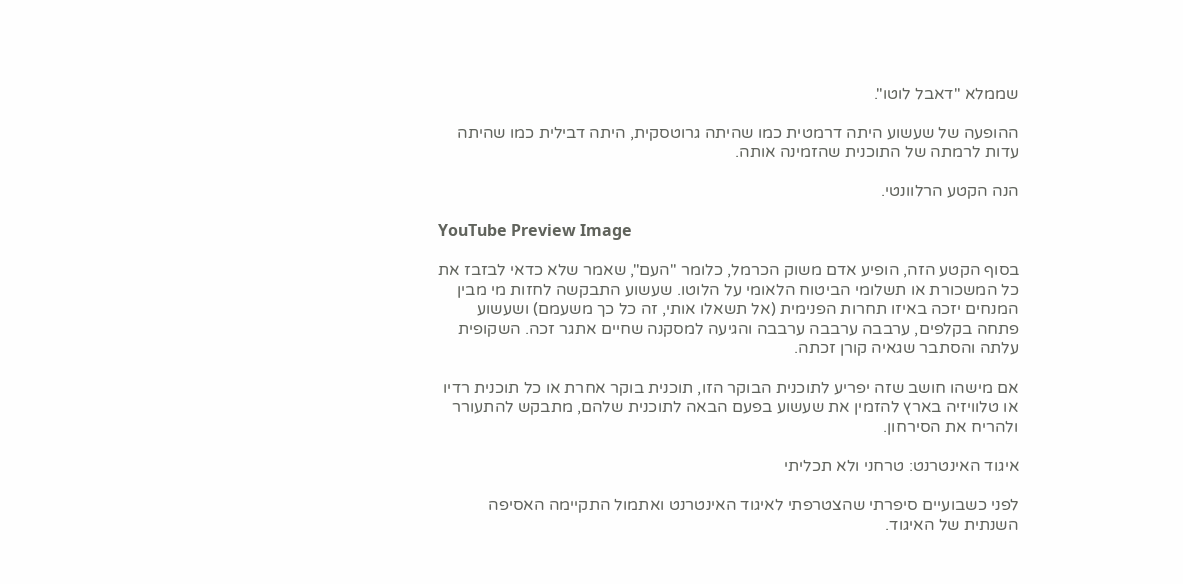שממלא "דאבל לוטו".

ההופעה של שעשוע היתה דרמטית כמו שהיתה גרוטסקית, היתה דבילית כמו שהיתה עדות לרמתה של התוכנית שהזמינה אותה.

הנה הקטע הרלוונטי.

YouTube Preview Image

בסוף הקטע הזה, הופיע אדם משוק הכרמל, כלומר "העם", שאמר שלא כדאי לבזבז את כל המשכורת או תשלומי הביטוח הלאומי על הלוטו. שעשוע התבקשה לחזות מי מבין המנחים יזכה באיזו תחרות הפנימית (אל תשאלו אותי, זה כל כך משעמם) ושעשוע פתחה בקלפים, ערבבה ערבבה ערבבה והגיעה למסקנה שחיים אתגר זכה. השקופית עלתה והסתבר שגאיה קורן זכתה.

אם מישהו חושב שזה יפריע לתוכנית הבוקר הזו, תוכנית בוקר אחרת או כל תוכנית רדיו או טלוויזיה בארץ להזמין את שעשוע בפעם הבאה לתוכנית שלהם, מתבקש להתעורר ולהריח את הסירחון.

איגוד האינטרנט: טרחני ולא תכליתי

לפני כשבועיים סיפרתי שהצטרפתי לאיגוד האינטרנט ואתמול התקיימה האסיפה השנתית של האיגוד.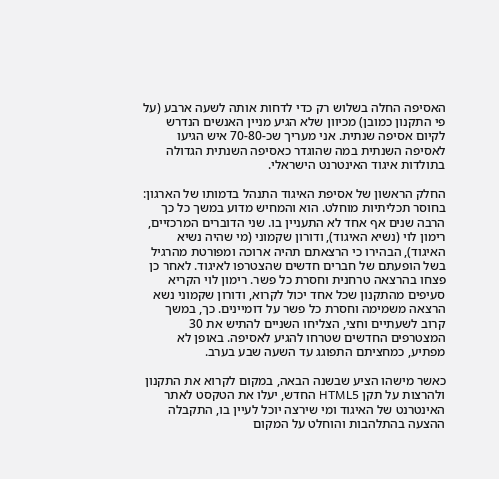האסיפה החלה בשלוש רק כדי לדחות אותה לשעה ארבע (על פי התקנון כמובן) מכיוון שלא הגיע מניין האנשים הנדרש לקיום אסיפה שנתית. אני מעריך שכ-70-80 איש הגיעו לאסיפה השנתית במה שהוגדר כאסיפה השנתית הגדולה בתולדות איגוד האינטרנט הישראלי.

החלק הראשון של אסיפת האיגוד התנהל בדמותו של הארגון: בחוסר תכליתיות מוחלט. הוא והמחיש מדוע במשך כל כך הרבה שנים אף אחד לא התעניין בו. שני הדוברים המרכזיים, רימון לוי (נשיא האיגוד), ודורון שקמוני (מי שהיה נשיא האיגוד), הבהירו כי הרצאתם תהיה ארוכה ומפורטת מהרגיל בשל הופעתם של חברים חדשים שהצטרפו לאיגוד. לאחר כן פצחו בהרצאה טרחנית וחסרת כל פשר. רימון לוי הקריא סעיפים מהתקנון שכל אחד יכול לקרוא, ודורון שקמוני נשא הרצאה משמימה וחסרת כל פשר על דומיינים. כך, במשך קרוב לשעתיים וחצי, הצליחו השניים להתיש את 30 המצטרפים החדשים שטרחו להגיע לאסיפה. באופן לא מפתיע, כמחציתם התפוגג עד השעה שבע בערב.

כאשר מישהו הציע שבשנה הבאה, במקום לקרוא את התקנון ולהרצות על תקן HTML5 החדש, יעלו את הטקסט לאתר האינטרנט של האיגוד ומי שירצה יוכל לעיין בו, התקבלה ההצעה בהתלהבות והוחלט על המקום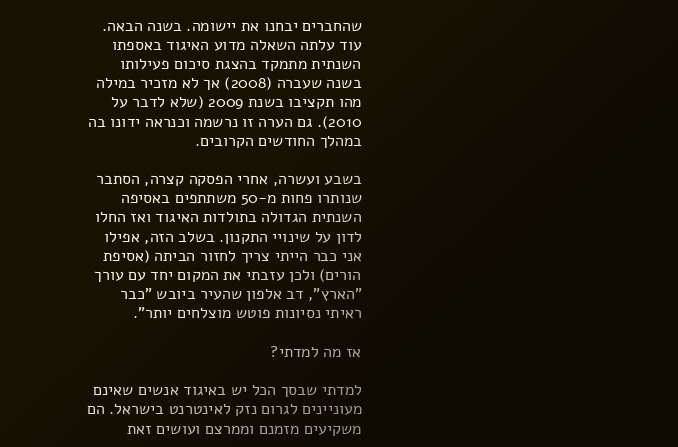שהחברים יבחנו את יישומה. בשנה הבאה. עוד עלתה השאלה מדוע האיגוד באספתו השנתית מתמקד בהצגת סיכום פעילותו בשנה שעברה (2008) אך לא מזכיר במילה מהו תקציבו בשנת 2009 (שלא לדבר על 2010). גם הערה זו נרשמה וכנראה ידונו בה במהלך החודשים הקרובים.

בשבע ועשרה, אחרי הפסקה קצרה, הסתבר שנותרו פחות מ-50 משתתפים באסיפה השנתית הגדולה בתולדות האיגוד ואז החלו לדון על שינויי התקנון. בשלב הזה, אפילו אני כבר הייתי צריך לחזור הביתה (אסיפת הורים) ולכן עזבתי את המקום יחד עם עורך "הארץ", דב אלפון שהעיר ביובש "כבר ראיתי נסיונות פוטש מוצלחים יותר".

אז מה למדתי?

למדתי שבסך הכל יש באיגוד אנשים שאינם מעוניינים לגרום נזק לאינטרנט בישראל. הם משקיעים מזמנם וממרצם ועושים זאת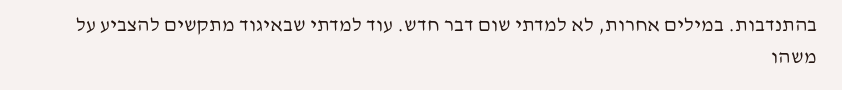בהתנדבות. במילים אחרות, לא למדתי שום דבר חדש. עוד למדתי שבאיגוד מתקשים להצביע על משהו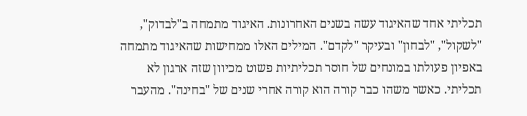תכליתי אחד שהאיגוד עשה בשנים האחרונות. האיגוד מתמחה ב"לבדוק", "לשקול", "לבחון" ובעיקר "לקדם". המילים האלו ממחישות שהאיגוד מתמחה באפיון פעולתו במונחים של חוסר תכליתיות פשוט מכיוון שזה ארגון לא תכליתי. כאשר משהו כבר קורה הוא קורה אחרי שנים של "בחינה". מהעבר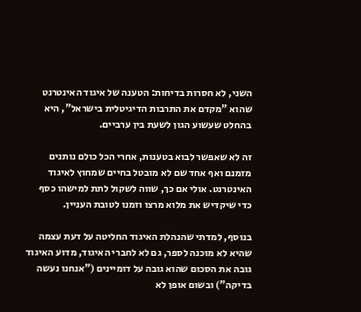השני, לא חסרות בדיחות: הטענה של איגוד האינטרנט שהוא "מקדם את התרבות הדיגיטלית בישראל", היא בהחלט שעשוע הגון לשעת בין ערביים.

זה לא שאפשר לבוא בטענות, אחרי הכל כולם נותנים מזמנם ואף אחד שם לא מובטל בחיים שמחוץ לאיגוד האינטרנט. אולי אם כך, שווה לשקול לתת למישהו כסף כדי שיקדיש את מלוא מרצו וזמנו לטובת העניין.

בנוסף, למדתי שהנהלת האיגוד החליטה על דעת עצמה שהיא לא מוכנה לספר, גם לא לחברי האיגוד, מדוע האיגוד גובה את הסכום שהוא גובה על דומיינים ("אנחנו נעשה בדיקה") ובשום אופן לא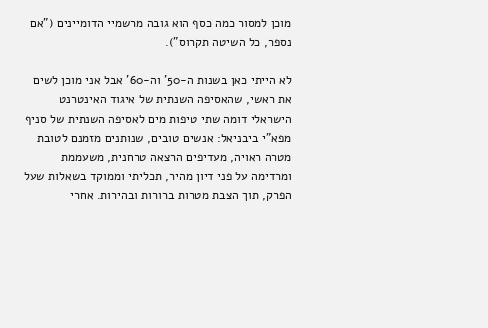מוכן למסור כמה כסף הוא גובה מרשמיי הדומיינים ("אם נספר, כל השיטה תקרוס").

לא הייתי כאן בשנות ה-50' וה-60' אבל אני מוכן לשים את ראשי, שהאסיפה השנתית של איגוד האינטרנט הישראלי דומה שתי טיפות מים לאסיפה השנתית של סניף מפא"י ביבניאל: אנשים טובים, שנותנים מזמנם לטובת מטרה ראויה, מעדיפים הרצאה טרחנית, משעממת ומרדימה על פני דיון מהיר, תכליתי וממוקד בשאלות שעל הפרק, תוך הצבת מטרות ברורות ובהירות. אחרי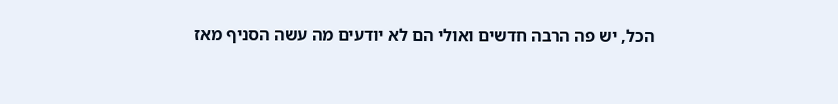הכל, יש פה הרבה חדשים ואולי הם לא יודעים מה עשה הסניף מאז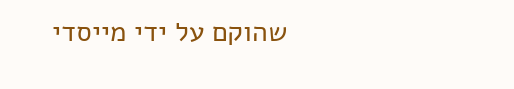שהוקם על ידי מייסדי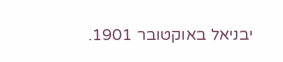יבניאל באוקטובר 1901.